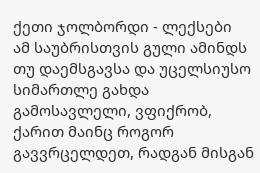ქეთი ჯოლბორდი - ლექსები
ამ საუბრისთვის გული ამინდს თუ დაემსგავსა და უცელსიუსო სიმართლე გახდა გამოსავლელი, ვფიქრობ, ქარით მაინც როგორ გავვრცელდეთ, რადგან მისგან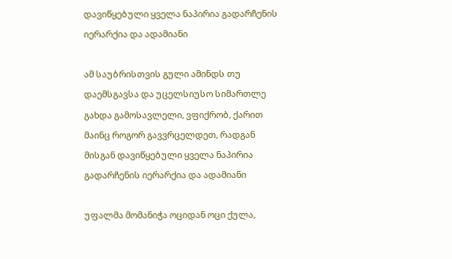დავიწყებული ყველა ნაპირია გადარჩენის იერარქია და ადამიანი

ამ საუბრისთვის გული ამინდს თუ დაემსგავსა და უცელსიუსო სიმართლე გახდა გამოსავლელი, ვფიქრობ, ქარით მაინც როგორ გავვრცელდეთ, რადგან მისგან დავიწყებული ყველა ნაპირია გადარჩენის იერარქია და ადამიანი

უფალმა მომანიჭა ოციდან ოცი ქულა,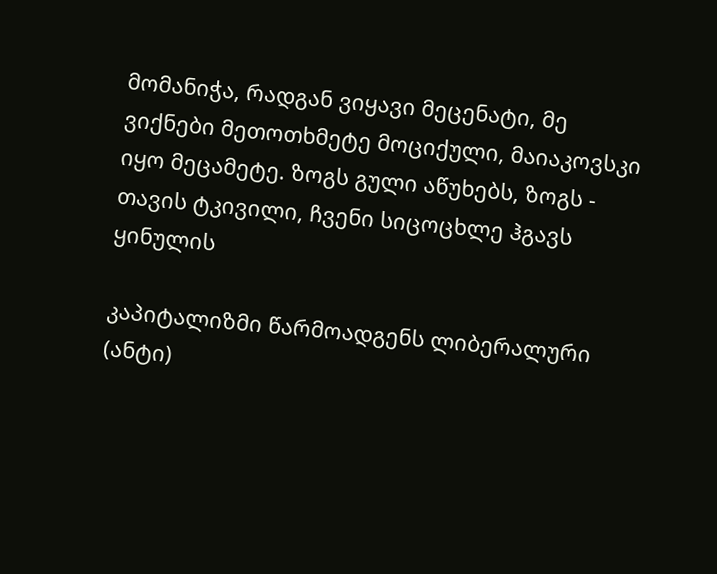მომანიჭა, რადგან ვიყავი მეცენატი, მე ვიქნები მეთოთხმეტე მოციქული, მაიაკოვსკი იყო მეცამეტე. ზოგს გული აწუხებს, ზოგს - თავის ტკივილი, ჩვენი სიცოცხლე ჰგავს ყინულის

კაპიტალიზმი წარმოადგენს ლიბერალური (ანტი)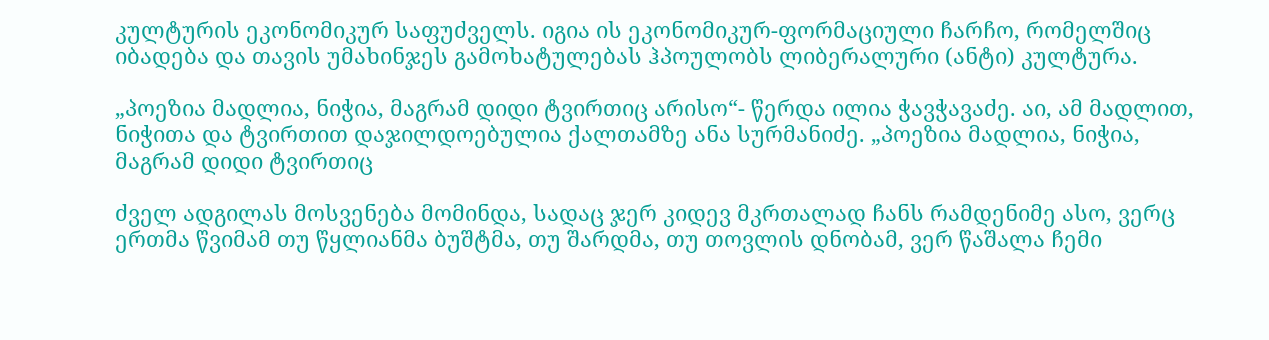კულტურის ეკონომიკურ საფუძველს. იგია ის ეკონომიკურ-ფორმაციული ჩარჩო, რომელშიც იბადება და თავის უმახინჯეს გამოხატულებას ჰპოულობს ლიბერალური (ანტი) კულტურა.

„პოეზია მადლია, ნიჭია, მაგრამ დიდი ტვირთიც არისო“- წერდა ილია ჭავჭავაძე. აი, ამ მადლით, ნიჭითა და ტვირთით დაჯილდოებულია ქალთამზე ანა სურმანიძე. „პოეზია მადლია, ნიჭია, მაგრამ დიდი ტვირთიც

ძველ ადგილას მოსვენება მომინდა, სადაც ჯერ კიდევ მკრთალად ჩანს რამდენიმე ასო, ვერც ერთმა წვიმამ თუ წყლიანმა ბუშტმა, თუ შარდმა, თუ თოვლის დნობამ, ვერ წაშალა ჩემი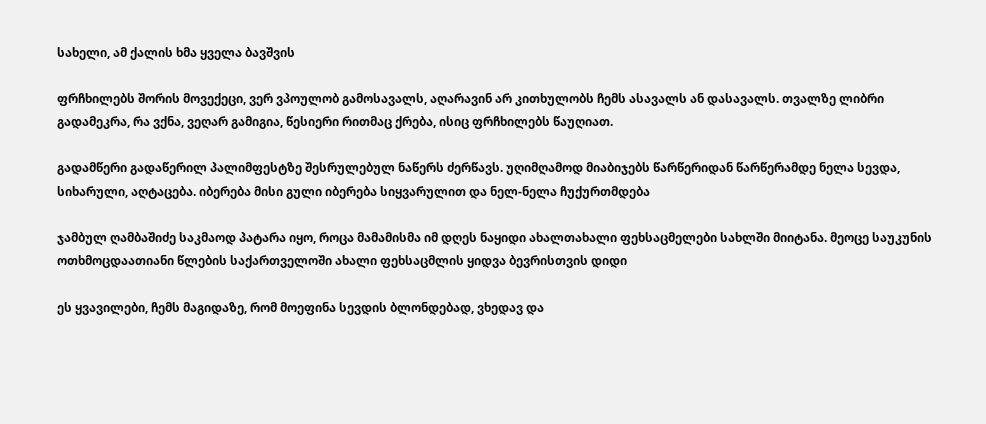სახელი, ამ ქალის ხმა ყველა ბავშვის

ფრჩხილებს შორის მოვექეცი, ვერ ვპოულობ გამოსავალს, აღარავინ არ კითხულობს ჩემს ასავალს ან დასავალს. თვალზე ლიბრი გადამეკრა, რა ვქნა, ვეღარ გამიგია, წესიერი რითმაც ქრება, ისიც ფრჩხილებს წაუღიათ.

გადამწერი გადაწერილ პალიმფესტზე შესრულებულ ნაწერს ძერწავს. უღიმღამოდ მიაბიჯებს წარწერიდან წარწერამდე ნელა სევდა, სიხარული, აღტაცება. იბერება მისი გული იბერება სიყვარულით და ნელ-ნელა ჩუქურთმდება

ჯამბულ ღამბაშიძე საკმაოდ პატარა იყო, როცა მამამისმა იმ დღეს ნაყიდი ახალთახალი ფეხსაცმელები სახლში მიიტანა. მეოცე საუკუნის ოთხმოცდაათიანი წლების საქართველოში ახალი ფეხსაცმლის ყიდვა ბევრისთვის დიდი

ეს ყვავილები, ჩემს მაგიდაზე, რომ მოეფინა სევდის ბლონდებად, ვხედავ და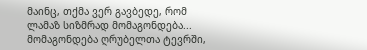მაინც, თქმა ვერ გავბედე, რომ ლამაზ სიზმრად მომაგონდება... მომაგონდება ღრუბელთა ტევრში,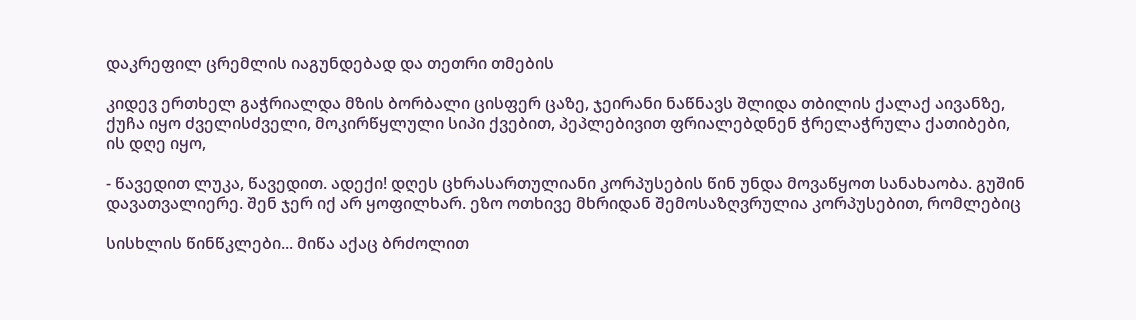დაკრეფილ ცრემლის იაგუნდებად და თეთრი თმების

კიდევ ერთხელ გაჭრიალდა მზის ბორბალი ცისფერ ცაზე, ჯეირანი ნაწნავს შლიდა თბილის ქალაქ აივანზე, ქუჩა იყო ძველისძველი, მოკირწყლული სიპი ქვებით, პეპლებივით ფრიალებდნენ ჭრელაჭრულა ქათიბები, ის დღე იყო,

- წავედით ლუკა, წავედით. ადექი! დღეს ცხრასართულიანი კორპუსების წინ უნდა მოვაწყოთ სანახაობა. გუშინ დავათვალიერე. შენ ჯერ იქ არ ყოფილხარ. ეზო ოთხივე მხრიდან შემოსაზღვრულია კორპუსებით, რომლებიც

სისხლის წინწკლები... მიწა აქაც ბრძოლით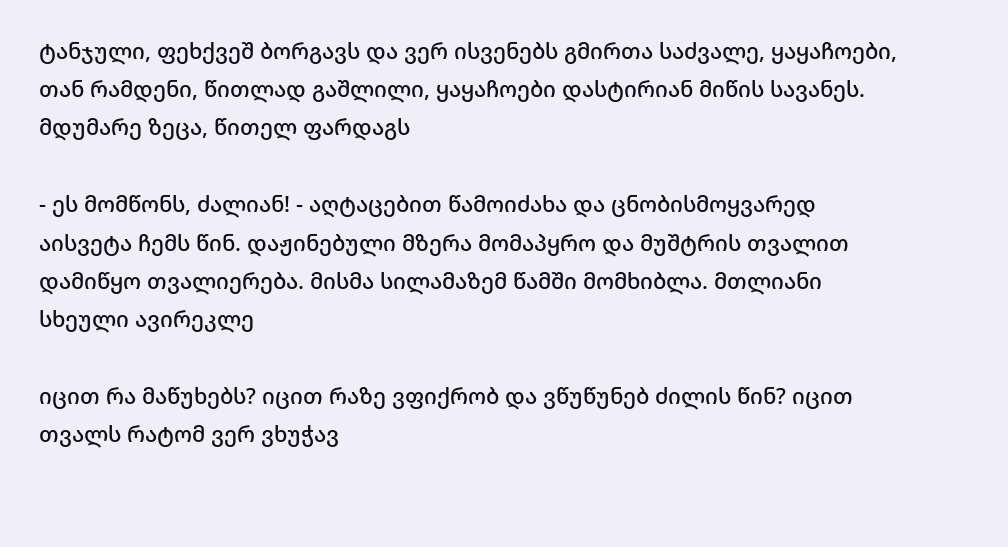ტანჯული, ფეხქვეშ ბორგავს და ვერ ისვენებს გმირთა საძვალე, ყაყაჩოები, თან რამდენი, წითლად გაშლილი, ყაყაჩოები დასტირიან მიწის სავანეს. მდუმარე ზეცა, წითელ ფარდაგს

- ეს მომწონს, ძალიან! - აღტაცებით წამოიძახა და ცნობისმოყვარედ აისვეტა ჩემს წინ. დაჟინებული მზერა მომაპყრო და მუშტრის თვალით დამიწყო თვალიერება. მისმა სილამაზემ წამში მომხიბლა. მთლიანი სხეული ავირეკლე

იცით რა მაწუხებს? იცით რაზე ვფიქრობ და ვწუწუნებ ძილის წინ? იცით თვალს რატომ ვერ ვხუჭავ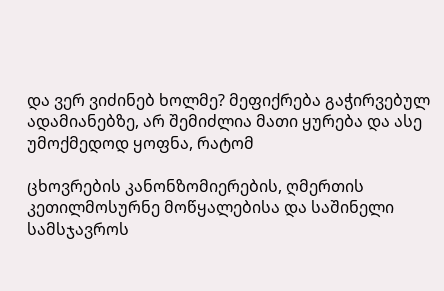და ვერ ვიძინებ ხოლმე? მეფიქრება გაჭირვებულ ადამიანებზე, არ შემიძლია მათი ყურება და ასე უმოქმედოდ ყოფნა, რატომ

ცხოვრების კანონზომიერების, ღმერთის კეთილმოსურნე მოწყალებისა და საშინელი სამსჯავროს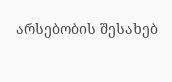არსებობის შესახებ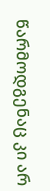წარმოდგენაც კი არ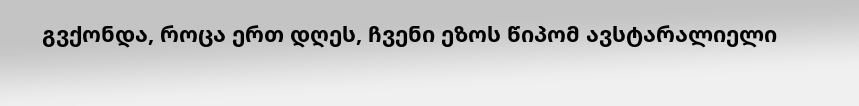გვქონდა, როცა ერთ დღეს, ჩვენი ეზოს წიპომ ავსტარალიელი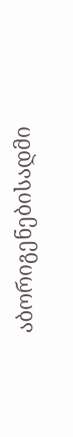აბორიგენებისადმი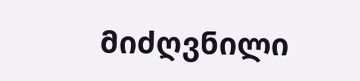მიძღვნილი